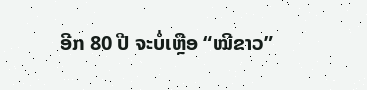ອີກ 80 ປີ ຈະບໍ່ເຫຼືອ “ໝີຂາວ”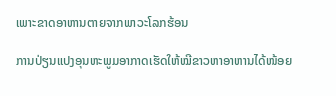ເພາະຂາດອາຫານຕາຍຈາກພາວະໂລກຮ້ອນ

ການປ່ຽນແປງອຸນຫະພູມອາກາດເຮັດໃຫ້ໝີຂາວຫາອາຫານໄດ້ໜ້ອຍ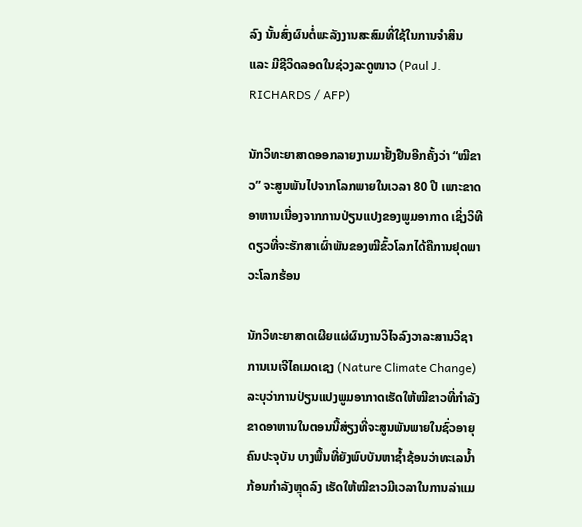ລົງ ນັ້ນສົ່ງຜົນຕໍ່ພະລັງງານສະສົມທີ່ໃຊ້ໃນການຈຳສິນ ແລະ ມີຊີວິດລອດໃນຊ່ວງລະດູໜາວ (Paul J. RICHARDS / AFP)

ນັກວິທະຍາສາດອອກລາຍງານມາຢັ້ງຢືນອີກຄັ້ງວ່າ “ໝີຂາວ” ຈະສູນພັນໄປຈາກໂລກພາຍໃນເວລາ 80 ປີ ເພາະຂາດອາຫານເນື່ອງຈາກການປ່ຽນແປງຂອງພູມອາກາດ ເຊິ່ງວິທີດຽວທີ່ຈະຮັກສາເຜົ່າພັນຂອງໝີຂົ້ວໂລກໄດ້ຄືການຢຸດພາວະໂລກຮ້ອນ

ນັກວິທະຍາສາດເຜີຍແຜ່ຜົນງານວິໄຈລົງວາລະສານວິຊາການເນເຈີໄຄເມດເຊງ (Nature Climate Change) ລະບຸວ່າການປ່ຽນແປງພູມອາກາດເຮັດໃຫ້ໝີຂາວທີ່ກຳລັງຂາດອາຫານໃນຕອນນີ້ສ່ຽງທີ່ຈະສູນພັນພາຍໃນຊົ່ວອາຍຸຄົນປະຈຸບັນ ບາງພື້ນທີ່ຍັງພົບບັນຫາຊ້ຳຊ້ອນວ່າທະເລນ້ຳກ້ອນກຳລັງຫຼຸດລົງ ເຮັດໃຫ້ໝີຂາວມີເວລາໃນການລ່າແມ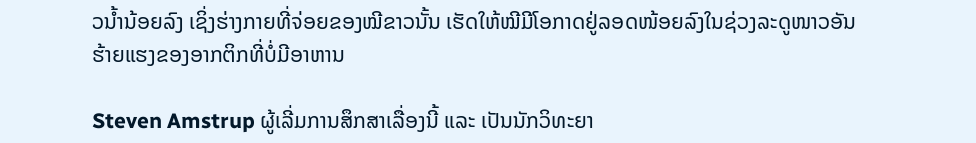ວນ້ຳນ້ອຍລົງ ເຊິ່ງຮ່າງກາຍທີ່ຈ່ອຍຂອງໝີຂາວນັ້ນ ເຮັດໃຫ້ໝີມີໂອກາດຢູ່ລອດໜ້ອຍລົງໃນຊ່ວງລະດູໜາວອັນຮ້າຍແຮງຂອງອາກຕິກທີ່ບໍ່ມີອາຫານ

Steven Amstrup ຜູ້ເລີ່ມການສຶກສາເລື່ອງນີ້ ແລະ ເປັນນັກວິທະຍາ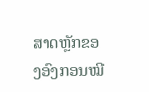ສາດຫຼັກຂອງອົງກອນໝີ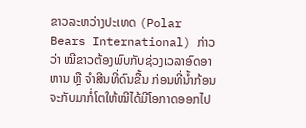ຂາວລະຫວ່າງປະເທດ (Polar Bears International) ກ່າວວ່າ ໝີຂາວຕ້ອງພົບກັບຊ່ວງເວລາອົດອາຫານ ຫຼື ຈຳສີນທີ່ດົນຂື້ນ ກ່ອນທີ່ນ້ຳກ້ອນຈະກັບມາກໍ່ໂຕໃຫ້ໝີໄດ້ມີໂອກາດອອກໄປ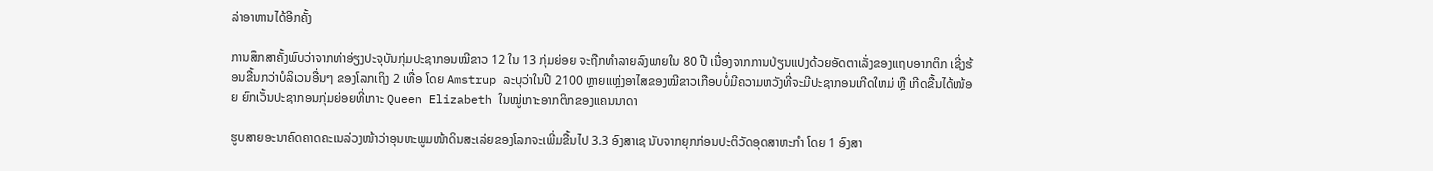ລ່າອາຫານໄດ້ອີກຄັ້ງ

ການສຶກສາຄັ້ງພົບວ່າຈາກທ່າອ່ຽງປະຈຸບັນກຸ່ມປະຊາກອນໝີຂາວ 12 ໃນ 13 ກຸ່ມຍ່ອຍ ຈະຖືກທຳລາຍລົງພາຍໃນ 80 ປີ ເນື່ອງຈາກການປ່ຽນແປງດ້ວຍອັດຕາເລັ່ງຂອງແຖບອາກຕິກ ເຊີ່ງຮ້ອນຂື້ນກວ່າບໍລິເວນອື່ນໆ ຂອງໂລກເຖິງ 2 ເທື່ອ ໂດຍ Amstrup ລະບຸວ່າໃນປີ 2100 ຫຼາຍແຫຼ່ງອາໄສຂອງໝີຂາວເກືອບບໍ່ມີຄວາມຫວັງທີ່ຈະມີປະຊາກອນເກີດໃຫມ່ ຫຼື ເກີດຂື້ນໄດ້ໜ້ອຍ ຍົກເວັ້ນປະຊາກອນກຸ່ມຍ່ອຍທີ່ເກາະ Queen Elizabeth ໃນໝູ່ເກາະອາກຕິກຂອງແຄນນາດາ

ຮູບສາຍອະນາຄົດຄາດຄະເນລ່ວງໜ້າວ່າອຸນຫະພູມໜ້າດິນສະເລ່ຍຂອງໂລກຈະເພີ່ມຂື້ນໄປ 3.3 ອົງສາເຊ ນັບຈາກຍຸກກ່ອນປະຕິວັດອຸດສາຫະກໍາ ໂດຍ 1 ອົງສາ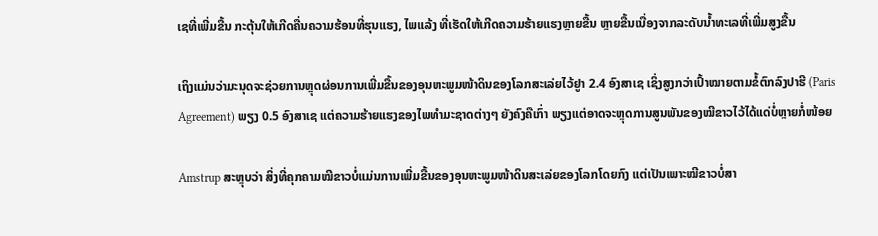ເຊທີ່ເພີ່ມຂື້ນ ກະຕຸ້ນໃຫ້ເກີດຄື່ນຄວາມຮ້ອນທີ່ຮຸນແຮງ, ໄພແລ້ງ ທີ່ເຮັດໃຫ້ເກີດຄວາມຮ້າຍແຮງຫຼາຍຂື້ນ ຫຼາຍຂື້ນເນື່ອງຈາກລະດັບນ້ຳທະເລທີ່ເພີ່ມສູງຂື້ນ

ເຖິງແມ່ນວ່າມະນຸດຈະຊ່ວຍການຫຼຸດຜ່ອນການເພີ່ມຂື້ນຂອງອຸນຫະພູມໜ້າດິນຂອງໂລກສະເລ່ຍໄວ້ຢູາ 2.4 ອົງສາເຊ ເຊິ່ງສູງກວ່າເປົ້າໝາຍຕາມຂໍ້ຕົກລົງປາຮີ (Paris Agreement) ພຽງ 0.5 ອົງສາເຊ ແຕ່ຄວາມຮ້າຍແຮງຂອງໄພທຳມະຊາດຕ່າງໆ ຍັງຄົງຄືເກົ່າ ພຽງແຕ່ອາດຈະຫຼຸດການສູນພັນຂອງໝີຂາວໄວ້ໄດ້ແດ່ບໍ່ຫຼາຍກໍ່ໜ້ອຍ

Amstrup ສະຫຼຸບວ່າ ສິ່ງທີ່ຄຸກຄາມໝີຂາວບໍ່ແມ່ນການເພີ່ມຂື້ນຂອງອຸນຫະພູມໜ້າດິນສະເລ່ຍຂອງໂລກໂດຍກົງ ແຕ່ເປັນເພາະໝີຂາວບໍ່ສາ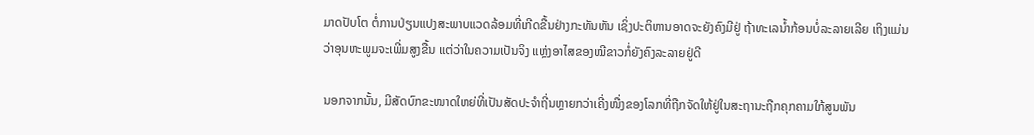ມາດປັບໂຕ ຕໍ່ການປ່ຽນແປງສະພາບແວດລ້ອມທີ່ເກີດຂື້ນຢ່າງກະທັນຫັນ ເຊິ່ງປະຕິຫານອາດຈະຍັງຄົງມີຢູ່ ຖ້າທະເລນ້ຳກ້ອນບໍ່ລະລາຍເລີຍ ເຖິງແມ່ນວ່າອຸນຫະພູມຈະເພີ່ມສູງຂື້ນ ແຕ່ວ່າໃນຄວາມເປັນຈິງ ແຫຼ່ງອາໄສຂອງໝີຂາວກໍ່ຍັງຄົງລະລາຍຢູ່ດີ

ນອກຈາກນັ້ນ, ມີສັດບົກຂະໜາດໃຫຍ່ທີ່ເປັນສັດປະຈຳຖີ່ນຫຼາຍກວ່າເຄີ່ງໜື່ງຂອງໂລກທີ່ຖືກຈັດໃຫ້ຢູ່ໃນສະຖານະຖືກຄຸກຄາມໃກ້ສູນພັນ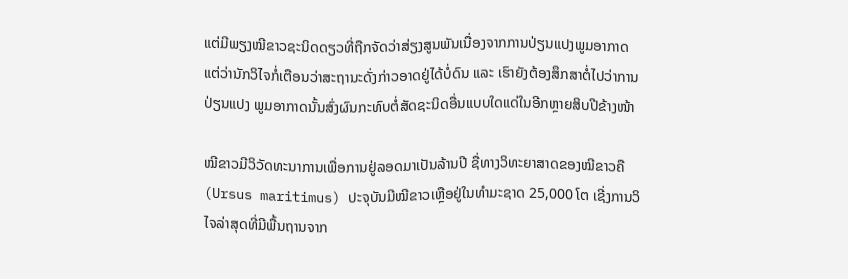ແຕ່ມີພຽງໝີຂາວຊະນິດດຽວທີ່ຖືກຈັດວ່າສ່ຽງສູນພັນເນື່ອງຈາກການປ່ຽນແປງພູມອາກາດ ແຕ່ວ່ານັກວິໄຈກໍ່ເຕືອນວ່າສະຖານະດັ່ງກ່າວອາດຢູ່ໄດ້ບໍ່ດົນ ແລະ ເຮົາຍັງຕ້ອງສຶກສາຕໍ່ໄປວ່າການປ່ຽນແປງ ພູມອາກາດນັ້ນສົ່ງຜົນກະທົບຕໍ່ສັດຊະນິດອື່ນແບບໃດແດ່ໃນອີກຫຼາຍສິບປີຂ້າງໜ້າ

ໝີຂາວມີວິວັດທະນາການເພື່ອການຢູ່ລອດມາເປັນລ້ານປີ ຊື່ທາງວິທະຍາສາດຂອງໝີຂາວຄື (Ursus maritimus) ປະຈຸບັນມີໝີຂາວເຫຼືອຢູ່ໃນທຳມະຊາດ 25,000 ໂຕ ເຊີ່ງການວິໄຈລ່າສຸດທີ່ມີພື້ນຖານຈາກ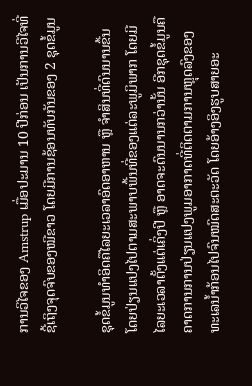ການວິໄຈຂອງ Amstrup ເມື່ອປະມານ 10 ປີກ່ອນ ເປັນການວີໄຈທີ່ຊີ້ເຖິງຈຸດຈົບຂອງໝີຂາວ ໂດຍມີການຊ້ອນທັບກັນຂອງ 2 ຊຸດຂໍ້ມູນ

ຊຸດຂໍ້ມູນທຳອິດຄືໄລຍະເວລາອົດອາຫານ ຫຼື ຈຳສິນທີ່ດົນນານຂື້ນ ໂດຍປ່ຽນແປງໄປຕາມສະພາບພື້ນທີ່ຂອງແຕ່ລະພູມິພາກ ໂດຍມີໄລຍະເວລາຕັ້ງແຕ່ເຄິ່ງປີ ຫຼື ອາດຈະດົນນານກວ່ານັ້ນ ອີກຊຸດຂໍ້ມູນຄື ຄາດການການປ່ຽນແປງພູມອາກາດທີ່ຕິດຕາມການຫຼຸດລົງຂອງທະເລນ້ຳກ້ອນໄປຈົນໝົດສະຕະວັດ ໂດຍອ້າງອິງຮູບສາຍອະ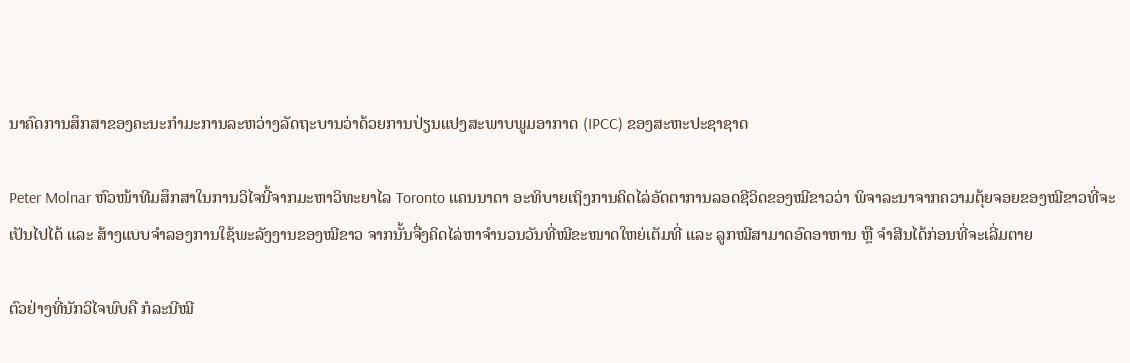ນາຄົດການສຶກສາຂອງຄະນະກຳມະການລະຫວ່າງລັດຖະບານວ່າດ້ວຍການປ່ຽນແປງສະພາບພູມອາກາດ (IPCC) ຂອງສະຫະປະຊາຊາດ

Peter Molnar ຫົວໜ້າທີມສຶກສາໃນການວິໄຈນີ້ຈາກມະຫາວິທະຍາໄລ Toronto ແຄນນາດາ ອະທິບາຍເຖິງການຄິດໄລ່ອັດຕາການລອດຊີວິດຂອງໝີຂາວວ່າ ພິຈາລະນາຈາກຄວາມຕຸ້ຍຈອຍຂອງໝີຂາວທີ່ຈະເປັນໄປໄດ້ ແລະ ສ້າງແບບຈຳລອງການໃຊ້ພະລັງງານຂອງໝີຂາວ ຈາກນັ້ນຈື່ງຄິດໄລ່ຫາຈຳນວນວັນທີ່ໝີຂະໜາດໃຫຍ່ເຕັມທີ່ ແລະ ລູກໝີສາມາດອົດອາຫານ ຫຼື ຈຳສີນໄດ້ກ່ອນທີ່ຈະເລີ່ມຕາຍ

ຕົວຢ່າງທີ່ນັກວິໄຈພົບຄື ກໍລະນີໝີ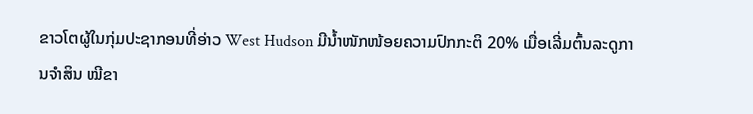ຂາວໂຕຜູ້ໃນກຸ່ມປະຊາກອນທີ່ອ່າວ West Hudson ມີນ້ຳໜັກໜ້ອຍຄວາມປົກກະຕິ 20% ເມື່ອເລີ່ມຕົ້ນລະດູການຈຳສິນ ໝີຂາ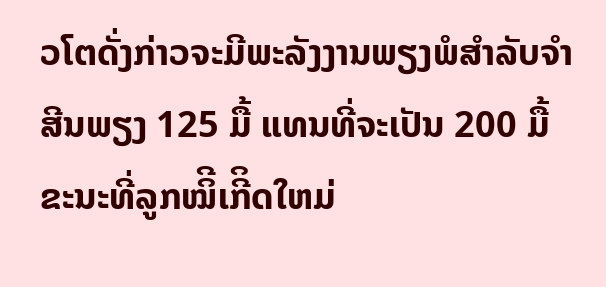ວໂຕດັ່ງກ່າວຈະມີພະລັງງານພຽງພໍສຳລັບຈຳສີນພຽງ 125 ມື້ ແທນທີ່ຈະເປັນ 200 ມື້ ຂະນະທີ່ລູກໝິີເກີິດໃຫມ່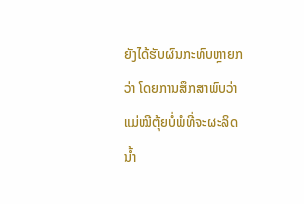ຍັງໄດ້ຮັບຜົນກະທົບຫຼາຍກວ່າ ໂດຍການສຶກສາພົບວ່າແມ່ໝີຕຸ້ຍບໍ່ພໍທີ່ຈະຜະລິດນ້ຳ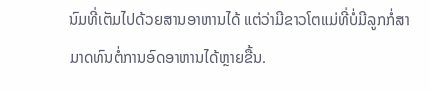ນົມທີ່ເຕັມໄປດ້ວຍສານອາຫານໄດ້ ແຕ່ວ່າມີຂາວໂຕແມ່ທີ່ບໍ່ມີລູກກໍ່ສາມາດທົນຕໍ່ການອົດອາຫານໄດ້ຫຼາຍຂື້ນ.